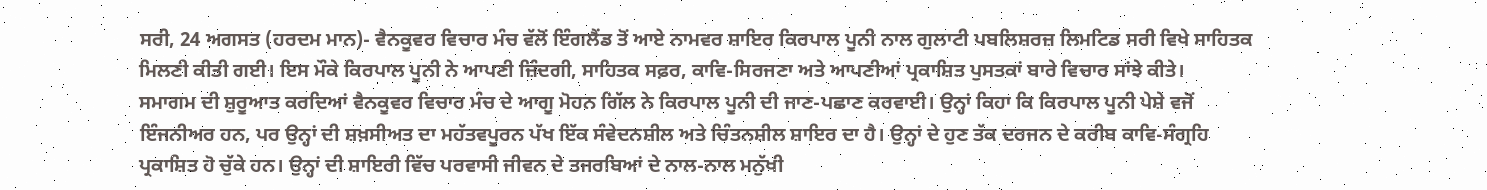ਸਰੀ, 24 ਅਗਸਤ (ਹਰਦਮ ਮਾਨ)- ਵੈਨਕੂਵਰ ਵਿਚਾਰ ਮੰਚ ਵੱਲੋਂ ਇੰਗਲੈਂਡ ਤੋਂ ਆਏ ਨਾਮਵਰ ਸ਼ਾਇਰ ਕਿਰਪਾਲ ਪੂਨੀ ਨਾਲ ਗੁਲਾਟੀ ਪਬਲਿਸ਼ਰਜ਼ ਲਿਮਟਿਡ ਸਰੀ ਵਿਖੇ ਸਾਹਿਤਕ ਮਿਲਣੀ ਕੀਤੀ ਗਈ। ਇਸ ਮੌਕੇ ਕਿਰਪਾਲ ਪੂਨੀ ਨੇ ਆਪਣੀ ਜ਼ਿੰਦਗੀ, ਸਾਹਿਤਕ ਸਫ਼ਰ, ਕਾਵਿ-ਸਿਰਜਣਾ ਅਤੇ ਆਪਣੀਆਂ ਪ੍ਰਕਾਸ਼ਿਤ ਪੁਸਤਕਾਂ ਬਾਰੇ ਵਿਚਾਰ ਸਾਂਝੇ ਕੀਤੇ।
ਸਮਾਗਮ ਦੀ ਸ਼ੁਰੂਆਤ ਕਰਦਿਆਂ ਵੈਨਕੂਵਰ ਵਿਚਾਰ ਮੰਚ ਦੇ ਆਗੂ ਮੋਹਨ ਗਿੱਲ ਨੇ ਕਿਰਪਾਲ ਪੂਨੀ ਦੀ ਜਾਣ-ਪਛਾਣ ਕਰਵਾਈ। ਉਨ੍ਹਾਂ ਕਿਹਾ ਕਿ ਕਿਰਪਾਲ ਪੂਨੀ ਪੇਸ਼ੇ ਵਜੋਂ ਇੰਜਨੀਅਰ ਹਨ, ਪਰ ਉਨ੍ਹਾਂ ਦੀ ਸ਼ਖ਼ਸੀਅਤ ਦਾ ਮਹੱਤਵਪੂਰਨ ਪੱਖ ਇੱਕ ਸੰਵੇਦਨਸ਼ੀਲ ਅਤੇ ਚਿੰਤਨਸ਼ੀਲ ਸ਼ਾਇਰ ਦਾ ਹੈ। ਉਨ੍ਹਾਂ ਦੇ ਹੁਣ ਤੱਕ ਦਰਜਨ ਦੇ ਕਰੀਬ ਕਾਵਿ-ਸੰਗ੍ਰਹਿ ਪ੍ਰਕਾਸ਼ਿਤ ਹੋ ਚੁੱਕੇ ਹਨ। ਉਨ੍ਹਾਂ ਦੀ ਸ਼ਾਇਰੀ ਵਿੱਚ ਪਰਵਾਸੀ ਜੀਵਨ ਦੇ ਤਜਰਬਿਆਂ ਦੇ ਨਾਲ-ਨਾਲ ਮਨੁੱਖੀ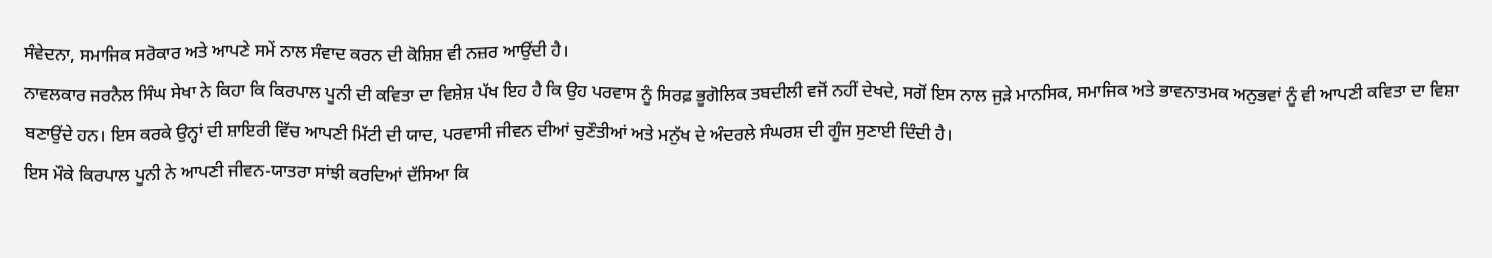ਸੰਵੇਦਨਾ, ਸਮਾਜਿਕ ਸਰੋਕਾਰ ਅਤੇ ਆਪਣੇ ਸਮੇਂ ਨਾਲ ਸੰਵਾਦ ਕਰਨ ਦੀ ਕੋਸ਼ਿਸ਼ ਵੀ ਨਜ਼ਰ ਆਉਂਦੀ ਹੈ।
ਨਾਵਲਕਾਰ ਜਰਨੈਲ ਸਿੰਘ ਸੇਖਾ ਨੇ ਕਿਹਾ ਕਿ ਕਿਰਪਾਲ ਪੂਨੀ ਦੀ ਕਵਿਤਾ ਦਾ ਵਿਸ਼ੇਸ਼ ਪੱਖ ਇਹ ਹੈ ਕਿ ਉਹ ਪਰਵਾਸ ਨੂੰ ਸਿਰਫ਼ ਭੂਗੋਲਿਕ ਤਬਦੀਲੀ ਵਜੋਂ ਨਹੀਂ ਦੇਖਦੇ, ਸਗੋਂ ਇਸ ਨਾਲ ਜੁੜੇ ਮਾਨਸਿਕ, ਸਮਾਜਿਕ ਅਤੇ ਭਾਵਨਾਤਮਕ ਅਨੁਭਵਾਂ ਨੂੰ ਵੀ ਆਪਣੀ ਕਵਿਤਾ ਦਾ ਵਿਸ਼ਾ ਬਣਾਉਂਦੇ ਹਨ। ਇਸ ਕਰਕੇ ਉਨ੍ਹਾਂ ਦੀ ਸ਼ਾਇਰੀ ਵਿੱਚ ਆਪਣੀ ਮਿੱਟੀ ਦੀ ਯਾਦ, ਪਰਵਾਸੀ ਜੀਵਨ ਦੀਆਂ ਚੁਣੌਤੀਆਂ ਅਤੇ ਮਨੁੱਖ ਦੇ ਅੰਦਰਲੇ ਸੰਘਰਸ਼ ਦੀ ਗੂੰਜ ਸੁਣਾਈ ਦਿੰਦੀ ਹੈ।
ਇਸ ਮੌਕੇ ਕਿਰਪਾਲ ਪੂਨੀ ਨੇ ਆਪਣੀ ਜੀਵਨ-ਯਾਤਰਾ ਸਾਂਝੀ ਕਰਦਿਆਂ ਦੱਸਿਆ ਕਿ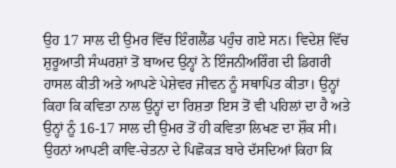ਉਹ 17 ਸਾਲ ਦੀ ਉਮਰ ਵਿੱਚ ਇੰਗਲੈਂਡ ਪਹੁੰਚ ਗਏ ਸਨ। ਵਿਦੇਸ਼ ਵਿੱਚ ਸ਼ੁਰੂਆਤੀ ਸੰਘਰਸ਼ਾਂ ਤੋਂ ਬਾਅਦ ਉਨ੍ਹਾਂ ਨੇ ਇੰਜਨੀਅਰਿੰਗ ਦੀ ਡਿਗਰੀ ਹਾਸਲ ਕੀਤੀ ਅਤੇ ਆਪਣੇ ਪੇਸ਼ੇਵਰ ਜੀਵਨ ਨੂੰ ਸਥਾਪਿਤ ਕੀਤਾ। ਉਨ੍ਹਾਂ ਕਿਹਾ ਕਿ ਕਵਿਤਾ ਨਾਲ ਉਨ੍ਹਾਂ ਦਾ ਰਿਸ਼ਤਾ ਇਸ ਤੋਂ ਵੀ ਪਹਿਲਾਂ ਦਾ ਹੈ ਅਤੇ ਉਨ੍ਹਾਂ ਨੂੰ 16-17 ਸਾਲ ਦੀ ਉਮਰ ਤੋਂ ਹੀ ਕਵਿਤਾ ਲਿਖਣ ਦਾ ਸ਼ੌਕ ਸੀ। ਉਹਨਾਂ ਆਪਣੀ ਕਾਵਿ-ਚੇਤਨਾ ਦੇ ਪਿਛੋਕੜ ਬਾਰੇ ਦੱਸਦਿਆਂ ਕਿਹਾ ਕਿ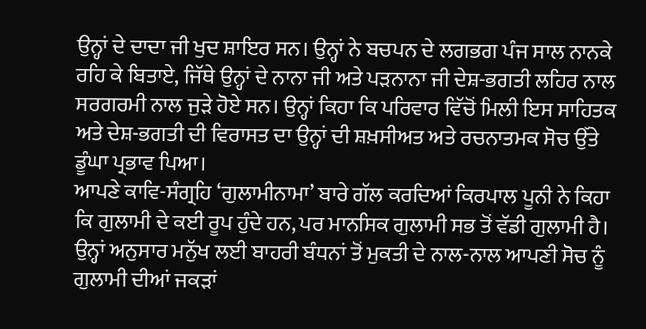ਉਨ੍ਹਾਂ ਦੇ ਦਾਦਾ ਜੀ ਖੁਦ ਸ਼ਾਇਰ ਸਨ। ਉਨ੍ਹਾਂ ਨੇ ਬਚਪਨ ਦੇ ਲਗਭਗ ਪੰਜ ਸਾਲ ਨਾਨਕੇ ਰਹਿ ਕੇ ਬਿਤਾਏ, ਜਿੱਥੇ ਉਨ੍ਹਾਂ ਦੇ ਨਾਨਾ ਜੀ ਅਤੇ ਪੜਨਾਨਾ ਜੀ ਦੇਸ਼-ਭਗਤੀ ਲਹਿਰ ਨਾਲ ਸਰਗਰਮੀ ਨਾਲ ਜੁੜੇ ਹੋਏ ਸਨ। ਉਨ੍ਹਾਂ ਕਿਹਾ ਕਿ ਪਰਿਵਾਰ ਵਿੱਚੋਂ ਮਿਲੀ ਇਸ ਸਾਹਿਤਕ ਅਤੇ ਦੇਸ਼-ਭਗਤੀ ਦੀ ਵਿਰਾਸਤ ਦਾ ਉਨ੍ਹਾਂ ਦੀ ਸ਼ਖ਼ਸੀਅਤ ਅਤੇ ਰਚਨਾਤਮਕ ਸੋਚ ਉੱਤੇ ਡੂੰਘਾ ਪ੍ਰਭਾਵ ਪਿਆ।
ਆਪਣੇ ਕਾਵਿ-ਸੰਗ੍ਰਹਿ ‘ਗੁਲਾਮੀਨਾਮਾ’ ਬਾਰੇ ਗੱਲ ਕਰਦਿਆਂ ਕਿਰਪਾਲ ਪੂਨੀ ਨੇ ਕਿਹਾ ਕਿ ਗੁਲਾਮੀ ਦੇ ਕਈ ਰੂਪ ਹੁੰਦੇ ਹਨ, ਪਰ ਮਾਨਸਿਕ ਗੁਲਾਮੀ ਸਭ ਤੋਂ ਵੱਡੀ ਗੁਲਾਮੀ ਹੈ। ਉਨ੍ਹਾਂ ਅਨੁਸਾਰ ਮਨੁੱਖ ਲਈ ਬਾਹਰੀ ਬੰਧਨਾਂ ਤੋਂ ਮੁਕਤੀ ਦੇ ਨਾਲ-ਨਾਲ ਆਪਣੀ ਸੋਚ ਨੂੰ ਗੁਲਾਮੀ ਦੀਆਂ ਜਕੜਾਂ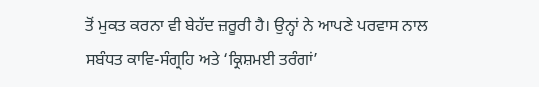ਤੋਂ ਮੁਕਤ ਕਰਨਾ ਵੀ ਬੇਹੱਦ ਜ਼ਰੂਰੀ ਹੈ। ਉਨ੍ਹਾਂ ਨੇ ਆਪਣੇ ਪਰਵਾਸ ਨਾਲ ਸਬੰਧਤ ਕਾਵਿ-ਸੰਗ੍ਰਹਿ ਅਤੇ ‘ਕ੍ਰਿਸ਼ਮਈ ਤਰੰਗਾਂ’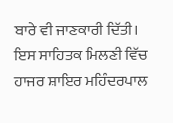ਬਾਰੇ ਵੀ ਜਾਣਕਾਰੀ ਦਿੱਤੀ।
ਇਸ ਸਾਹਿਤਕ ਮਿਲਣੀ ਵਿੱਚ ਹਾਜਰ ਸ਼ਾਇਰ ਮਹਿੰਦਰਪਾਲ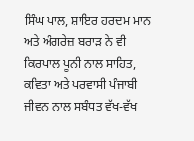ਸਿੰਘ ਪਾਲ, ਸ਼ਾਇਰ ਹਰਦਮ ਮਾਨ ਅਤੇ ਅੰਗਰੇਜ਼ ਬਰਾੜ ਨੇ ਵੀ ਕਿਰਪਾਲ ਪੂਨੀ ਨਾਲ ਸਾਹਿਤ, ਕਵਿਤਾ ਅਤੇ ਪਰਵਾਸੀ ਪੰਜਾਬੀ ਜੀਵਨ ਨਾਲ ਸਬੰਧਤ ਵੱਖ-ਵੱਖ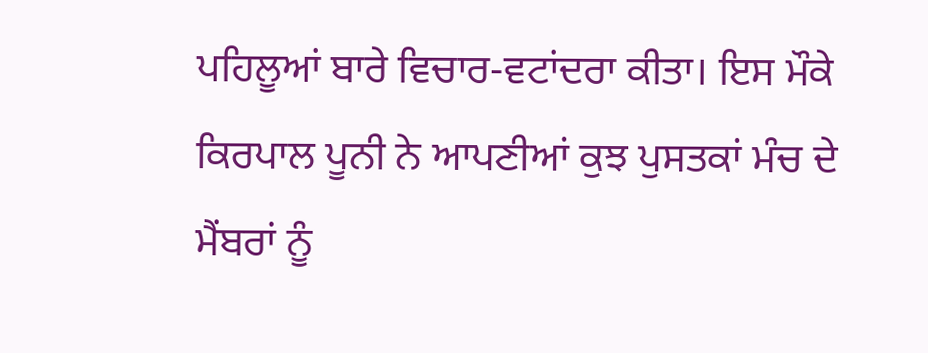ਪਹਿਲੂਆਂ ਬਾਰੇ ਵਿਚਾਰ-ਵਟਾਂਦਰਾ ਕੀਤਾ। ਇਸ ਮੌਕੇ ਕਿਰਪਾਲ ਪੂਨੀ ਨੇ ਆਪਣੀਆਂ ਕੁਝ ਪੁਸਤਕਾਂ ਮੰਚ ਦੇ ਮੈਂਬਰਾਂ ਨੂੰ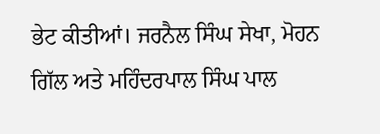ਭੇਟ ਕੀਤੀਆਂ। ਜਰਨੈਲ ਸਿੰਘ ਸੇਖਾ, ਮੋਹਨ ਗਿੱਲ ਅਤੇ ਮਹਿੰਦਰਪਾਲ ਸਿੰਘ ਪਾਲ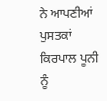ਨੇ ਆਪਣੀਆਂ ਪੁਸਤਕਾਂ ਕਿਰਪਾਲ ਪੂਨੀ ਨੂੰ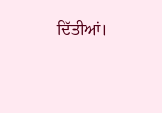ਦਿੱਤੀਆਂ।